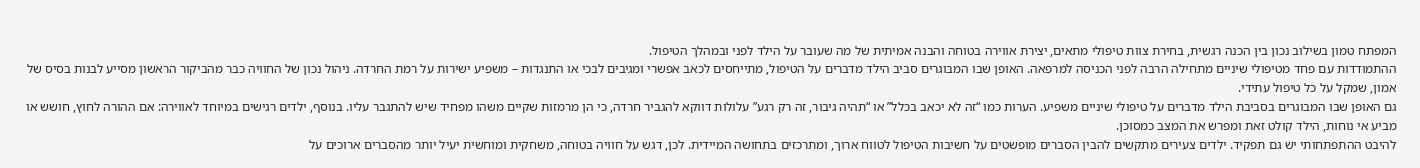המפתח טמון בשילוב נכון בין הכנה רגשית, בחירת צוות טיפולי מתאים, יצירת אווירה בטוחה והבנה אמיתית של מה שעובר על הילד לפני ובמהלך הטיפול.
ההתמודדות עם פחד מטיפולי שיניים מתחילה הרבה לפני הכניסה למרפאה. האופן שבו המבוגרים סביב הילד מדברים על הטיפול, מתייחסים לכאב אפשרי ומגיבים לבכי או התנגדות – משפיע ישירות על רמת החרדה. ניהול נכון של החוויה כבר מהביקור הראשון מסייע לבנות בסיס של אמון, שמקל על כל טיפול עתידי.
גם האופן שבו המבוגרים בסביבת הילד מדברים על טיפולי שיניים משפיע. הערות כמו “זה לא יכאב בכלל” או “תהיה גיבור, זה רק רגע” עלולות דווקא להגביר חרדה, כי הן מרמזות שקיים משהו מפחיד שיש להתגבר עליו. בנוסף, ילדים רגישים במיוחד לאווירה: אם ההורה לחוץ, חושש או מביע אי נוחות, הילד קולט זאת ומפרש את המצב כמסוכן.
להיבט ההתפתחותי יש גם תפקיד. ילדים צעירים מתקשים להבין הסברים מופשטים על חשיבות הטיפול לטווח ארוך, ומתרכזים בתחושה המיידית. לכן, דגש על חוויה בטוחה, משחקית ומוחשית יעיל יותר מהסברים ארוכים על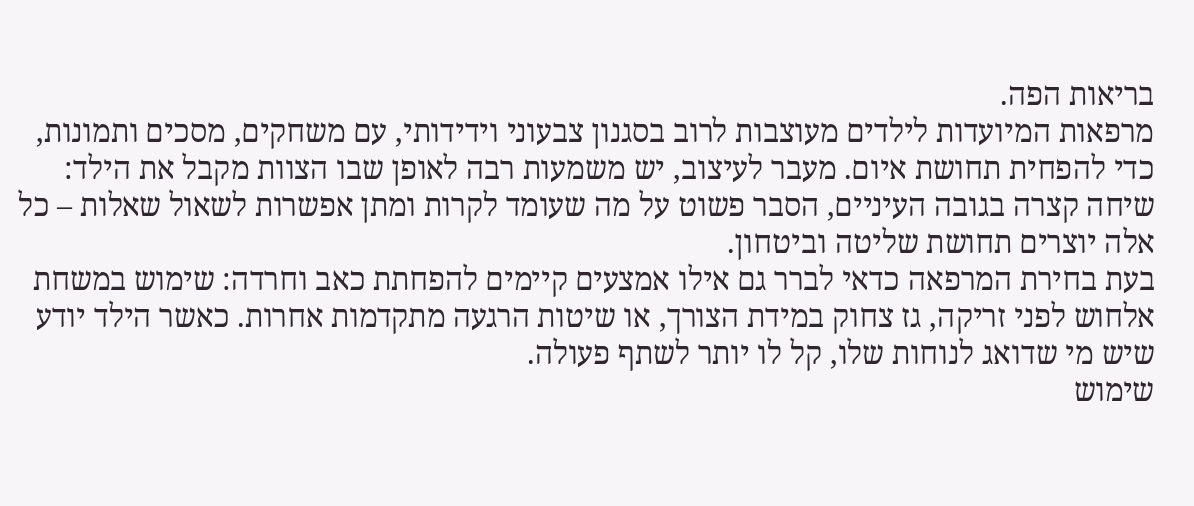בריאות הפה.
מרפאות המיועדות לילדים מעוצבות לרוב בסגנון צבעוני וידידותי, עם משחקים, מסכים ותמונות, כדי להפחית תחושת איום. מעבר לעיצוב, יש משמעות רבה לאופן שבו הצוות מקבל את הילד: שיחה קצרה בגובה העיניים, הסבר פשוט על מה שעומד לקרות ומתן אפשרות לשאול שאלות – כל אלה יוצרים תחושת שליטה וביטחון.
בעת בחירת המרפאה כדאי לברר גם אילו אמצעים קיימים להפחתת כאב וחרדה: שימוש במשחת אלחוש לפני זריקה, גז צחוק במידת הצורך, או שיטות הרגעה מתקדמות אחרות. כאשר הילד יודע שיש מי שדואג לנוחות שלו, קל לו יותר לשתף פעולה.
שימוש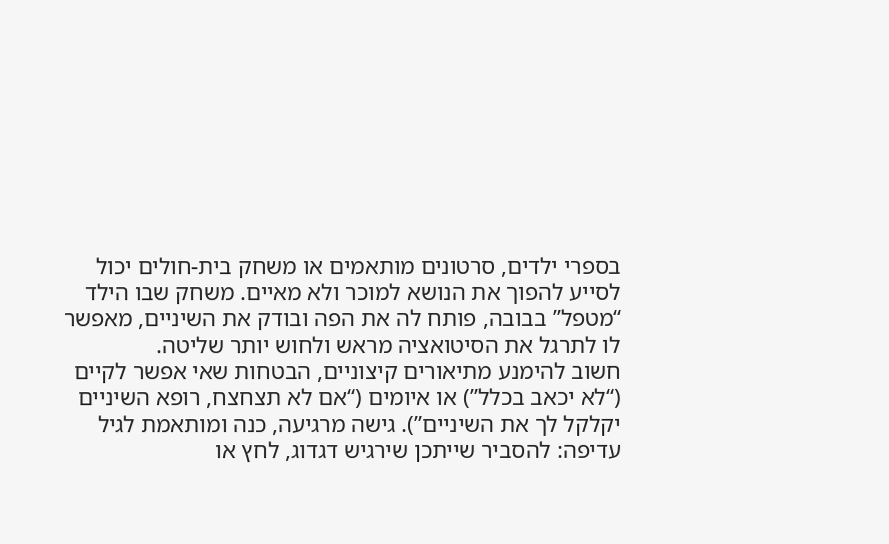בספרי ילדים, סרטונים מותאמים או משחק בית-חולים יכול לסייע להפוך את הנושא למוכר ולא מאיים. משחק שבו הילד “מטפל” בבובה, פותח לה את הפה ובודק את השיניים, מאפשר לו לתרגל את הסיטואציה מראש ולחוש יותר שליטה.
חשוב להימנע מתיאורים קיצוניים, הבטחות שאי אפשר לקיים (“לא יכאב בכלל”) או איומים (“אם לא תצחצח, רופא השיניים יקלקל לך את השיניים”). גישה מרגיעה, כנה ומותאמת לגיל עדיפה: להסביר שייתכן שירגיש דגדוג, לחץ או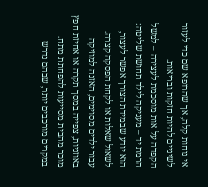אי נוחות קלה, אך שהרופא שם כדי לעזור לשיניים להיות חזקות ובריאות.
הקפדה על אות מוסכמת לעצירה – למשל הרמת יד – מעניקה לילד תחושת שליטה: הוא יודע שבמידת הצורך אפשר לעצור, לשאול שאלות או לקחת הפסקה קצרה. עבור ילדים מסוימים, האזנה למוזיקה באוזניות, צפייה במסך תקרה או אחיזת חפץ מוכר מהבית מסייעות להפחתת מתח.
במקרים מורכבים יותר, שבהם נדרש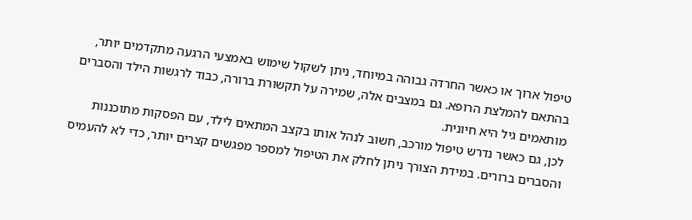טיפול ארוך או כאשר החרדה גבוהה במיוחד, ניתן לשקול שימוש באמצעי הרגעה מתקדמים יותר, בהתאם להמלצת הרופא. גם במצבים אלה, שמירה על תקשורת ברורה, כבוד לרגשות הילד והסברים מותאמים גיל היא חיונית.
לכן, גם כאשר נדרש טיפול מורכב, חשוב לנהל אותו בקצב המתאים לילד, עם הפסקות מתוכננות והסברים ברורים. במידת הצורך ניתן לחלק את הטיפול למספר מפגשים קצרים יותר, כדי לא להעמיס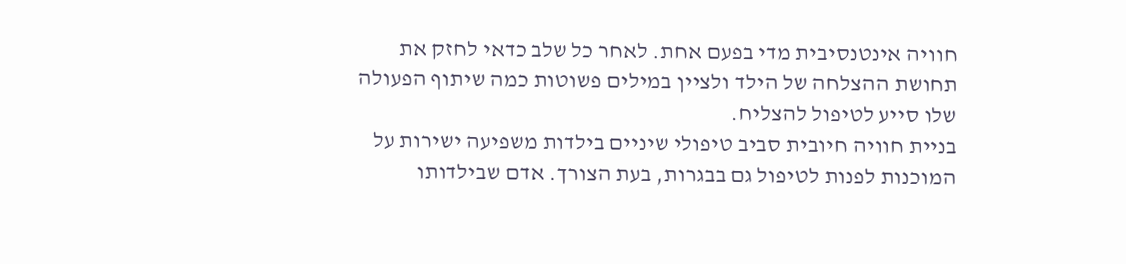חוויה אינטנסיבית מדי בפעם אחת. לאחר כל שלב כדאי לחזק את תחושת ההצלחה של הילד ולציין במילים פשוטות כמה שיתוף הפעולה שלו סייע לטיפול להצליח.
בניית חוויה חיובית סביב טיפולי שיניים בילדות משפיעה ישירות על המוכנות לפנות לטיפול גם בבגרות, בעת הצורך. אדם שבילדותו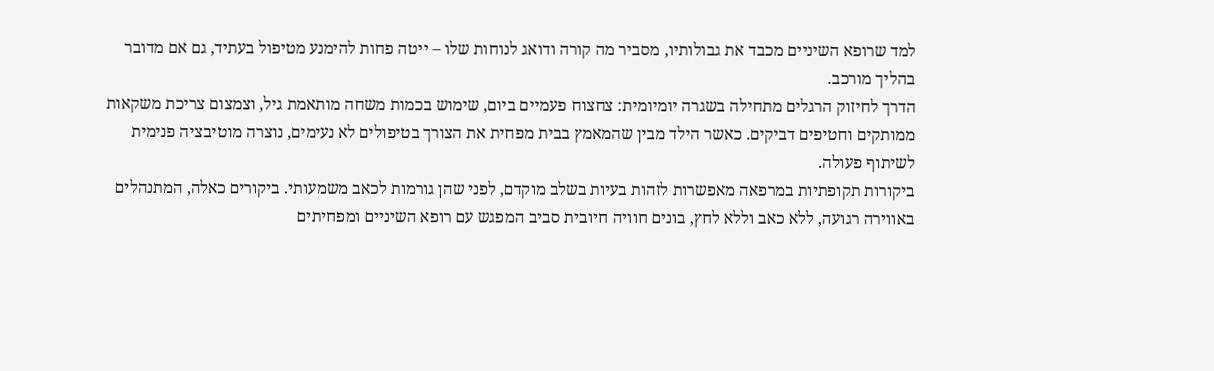למד שרופא השיניים מכבד את גבולותיו, מסביר מה קורה ודואג לנוחות שלו – ייטה פחות להימנע מטיפול בעתיד, גם אם מדובר בהליך מורכב.
הדרך לחיזוק הרגלים מתחילה בשגרה יומיומית: צחצוח פעמיים ביום, שימוש בכמות משחה מותאמת גיל, וצמצום צריכת משקאות ממותקים וחטיפים דביקים. כאשר הילד מבין שהמאמץ בבית מפחית את הצורך בטיפולים לא נעימים, נוצרה מוטיבציה פנימית לשיתוף פעולה.
ביקורות תקופתיות במרפאה מאפשרות לזהות בעיות בשלב מוקדם, לפני שהן גורמות לכאב משמעותי. ביקורים כאלה, המתנהלים באווירה רגועה, ללא כאב וללא לחץ, בונים חוויה חיובית סביב המפגש עם רופא השיניים ומפחיתים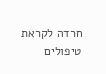חרדה לקראת טיפולים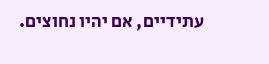עתידיים, אם יהיו נחוצים.